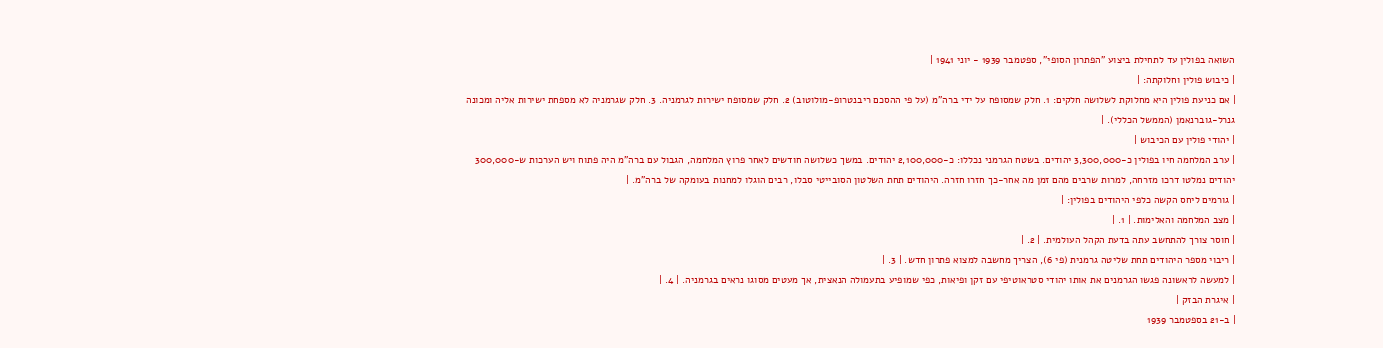השואה בפולין עד לתחילת ביצוע "הפתרון הסופי", ספטמבר 1939 - יוני 1941 |
| כיבוש פולין וחלוקתה: |
| אם כניעת פולין היא מחלוקת לשלושה חלקים: 1. חלק שמסופח על ידי ברה"מ (על פי ההסכם ריבנטרופ-מולוטוב) 2. חלק שמסופח ישירות לגרמניה. 3. חלק שגרמניה לא מספחת ישירות אליה ומכונה גנרל-גוברנאמן (הממשל הכללי). |
| יהודי פולין עם הכיבוש |
| ערב המלחמה חיו בפולין כ-3,300,000 יהודים. בשטח הגרמני נכללו: כ-2,100,000 יהודים. במשך כשלושה חודשים לאחר פרוץ המלחמה, הגבול עם ברה"מ היה פתוח ויש הערכות ש-300,000 יהודים נמלטו דרכו מזרחה, למרות שרבים מהם זמן מה אחר-כך חזרו חזרה. היהודים תחת השלטון הסובייטי סבלו, רבים הוגלו למחנות בעומקה של ברה"מ. |
| גורמים ליחס הקשה כלפי היהודים בפולין: |
| מצב המלחמה והאלימות. | 1. |
| חוסר צורך להתחשב עתה בדעת הקהל העולמית. | 2. |
| ריבוי מספר היהודים תחת שליטה גרמנית (פי 6), הצריך מחשבה למצוא פתרון חדש. | 3. |
| למעשה לראשונה פגשו הגרמנים את אותו יהודי סטראוטיפי עם זקן ופיאות, כפי שמופיע בתעמולה הנאצית, אך מעטים מסוגו נראים בגרמניה. | 4. |
| איגרת הבזק |
| ב-21 בספטמבר 1939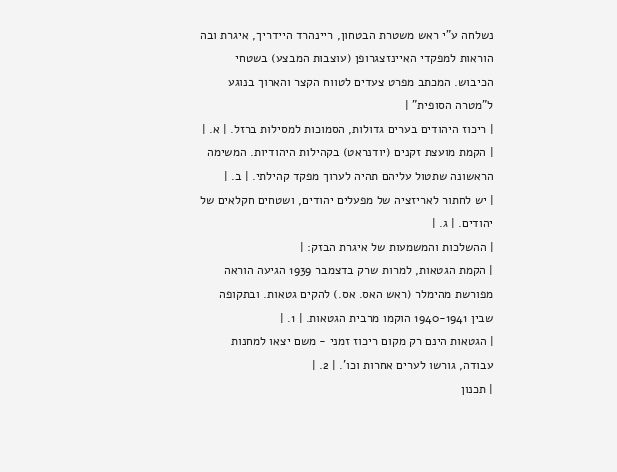נשלחה ע"י ראש משטרת הבטחון, ריינהרד היידריך, איגרת ובה הוראות למפקדי האיינזצגרופן (עוצבות המבצע) בשטחי הכיבוש. המכתב מפרט צעדים לטווח הקצר והארוך בנוגע ל"מטרה הסופית" |
| ריכוז היהודים בערים גדולות, הסמוכות למסילות ברזל. | א. |
| הקמת מועצת זקנים (יודנראט) בקהילות היהודיות. המשימה הראשונה שתטול עליהם תהיה לערוך מפקד קהילתי. | ב. |
| יש לחתור לאריזציה של מפעלים יהודים, ושטחים חקלאים של יהודים. | ג. |
| ההשלכות והמשמעות של איגרת הבזק: |
| הקמת הגטאות, למרות שרק בדצמבר 1939 הגיעה הוראה מפורשת מהימלר (ראש האס. אס.) להקים גטאות. ובתקופה שבין 1940-1941 הוקמו מרבית הגטאות. | 1. |
| הגטאות הינם רק מקום ריכוז זמני - משם יצאו למחנות עבודה, גורשו לערים אחרות וכו'. | 2. |
| תכנון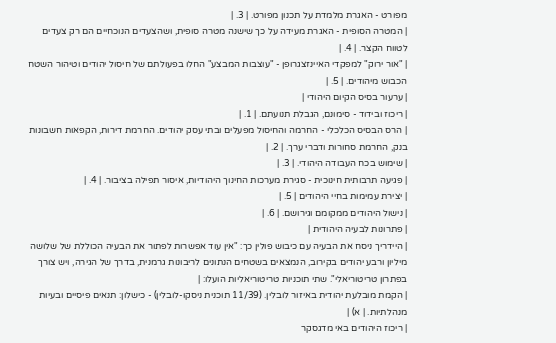מפורט - האגרת מלמדת על תכנון מפורט. | 3. |
| המטרה הסופית - האגרת מעידה על כך שישנה מטרה סופית, ושהצעדים הנוכחיים הם רק צעדים לטווח הקצר. | 4. |
| "אור ירוק" למפקדי האיינזצגרופן - "עוצבות המבצע" החלו בפעולתם של חיסול יהודים וטיהור השטח הכבוש מיהודים. | 5. |
| ערעור בסיס הקיום היהודי |
| ריכוז ובידוד - סימונם, הגבלת תנועתם. | 1. |
| הרס הבסיס הכלכלי - החרמה והחיסול מפעלים ובתי עסק יהודים. החרמת דירות, הקפאות חשבונות בנק, החרמת סחורות ודברי ערך. | 2. |
| שימוש בכח העבודה היהודי. | 3. |
| פגיעה תרבותית חינוכית - סגירת מערכות החינוך היהודיות, איסור תפילה בציבור. | 4. |
| יצירת עמימות בחיי היהודים | 5. |
| נישול היהודים ממקומם וגירושם. | 6. |
| פתרונות לבעיה היהודית |
| היידריך ניסח את הבעיה עם כיבוש פולין כך: "אין עוד אפשרות לפתור את הבעיה הכוללת של שלושה מיליון ורבע יהודים בקירוב, הנמצאים בשטחים הנתונים לריבונות גרמנית, בדרך של הגירה, ויש צורך בפתרון טריטוריאלי". שתי תוכניות טריטוריאליות הועלו: |
| הקמת מובלעת יהודית באיזור לובלין. (11/39 תוכנית ניסקו-לובלין) - כישלון: תנאים פיסיים ובעיות מנהלתיות. | א) |
| ריכוז היהודים באי מדגסקר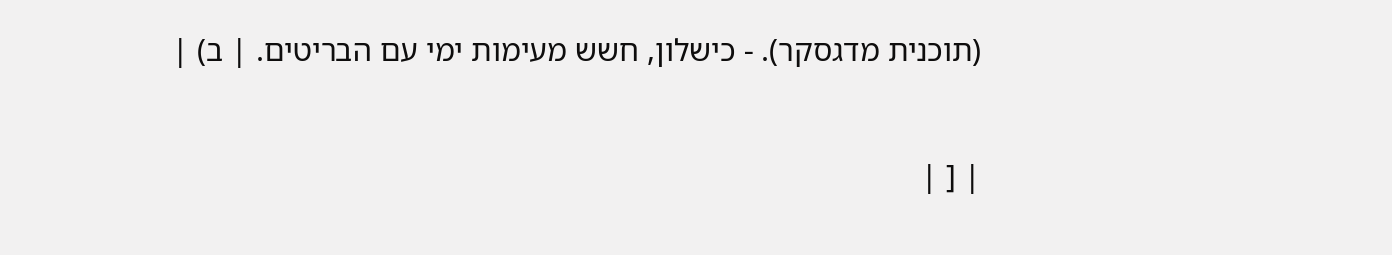(תוכנית מדגסקר). - כישלון, חשש מעימות ימי עם הבריטים. | ב) |


| [ |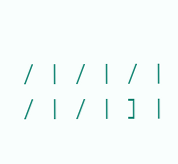/ | / | / | / | / | ] |